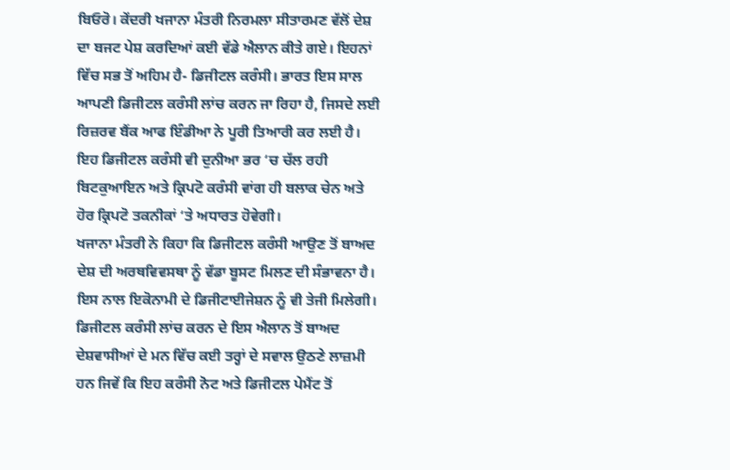ਬਿਓਰੋ। ਕੇਂਦਰੀ ਖਜਾਨਾ ਮੰਤਰੀ ਨਿਰਮਲਾ ਸੀਤਾਰਮਣ ਵੱਲੋਂ ਦੇਸ਼ ਦਾ ਬਜਟ ਪੇਸ਼ ਕਰਦਿਆਂ ਕਈ ਵੱਡੇ ਐਲਾਨ ਕੀਤੇ ਗਏ। ਇਹਨਾਂ ਵਿੱਚ ਸਭ ਤੋਂ ਅਹਿਮ ਹੈ- ਡਿਜੀਟਲ ਕਰੰਸੀ। ਭਾਰਤ ਇਸ ਸਾਲ ਆਪਣੀ ਡਿਜੀਟਲ ਕਰੰਸੀ ਲਾਂਚ ਕਰਨ ਜਾ ਰਿਹਾ ਹੈ, ਜਿਸਦੇ ਲਈ ਰਿਜ਼ਰਵ ਬੈਂਕ ਆਫ ਇੰਡੀਆ ਨੇ ਪੂਰੀ ਤਿਆਰੀ ਕਰ ਲਈ ਹੈ। ਇਹ ਡਿਜੀਟਲ ਕਰੰਸੀ ਵੀ ਦੁਨੀਆ ਭਰ ‘ਚ ਚੱਲ ਰਹੀ ਬਿਟਕੁਆਇਨ ਅਤੇ ਕ੍ਰਿਪਟੋ ਕਰੰਸੀ ਵਾਂਗ ਹੀ ਬਲਾਕ ਚੇਨ ਅਤੇ ਹੋਰ ਕ੍ਰਿਪਟੋ ਤਕਨੀਕਾਂ ‘ਤੇ ਅਧਾਰਤ ਹੋਵੇਗੀ।
ਖਜਾਨਾ ਮੰਤਰੀ ਨੇ ਕਿਹਾ ਕਿ ਡਿਜੀਟਲ ਕਰੰਸੀ ਆਉਣ ਤੋਂ ਬਾਅਦ ਦੇਸ਼ ਦੀ ਅਰਥਵਿਵਸਥਾ ਨੂੰ ਵੱਡਾ ਬੂਸਟ ਮਿਲਣ ਦੀ ਸੰਭਾਵਨਾ ਹੈ। ਇਸ ਨਾਲ ਇਕੋਨਾਮੀ ਦੇ ਡਿਜੀਟਾਈਜੇਸ਼ਨ ਨੂੰ ਵੀ ਤੇਜੀ ਮਿਲੇਗੀ।
ਡਿਜੀਟਲ ਕਰੰਸੀ ਲਾਂਚ ਕਰਨ ਦੇ ਇਸ ਐਲਾਨ ਤੋਂ ਬਾਅਦ ਦੇਸ਼ਵਾਸੀਆਂ ਦੇ ਮਨ ਵਿੱਚ ਕਈ ਤਰ੍ਹਾਂ ਦੇ ਸਵਾਲ ਉਠਣੇ ਲਾਜ਼ਮੀ ਹਨ ਜਿਵੇਂ ਕਿ ਇਹ ਕਰੰਸੀ ਨੋਟ ਅਤੇ ਡਿਜੀਟਲ ਪੇਮੈਂਟ ਤੋਂ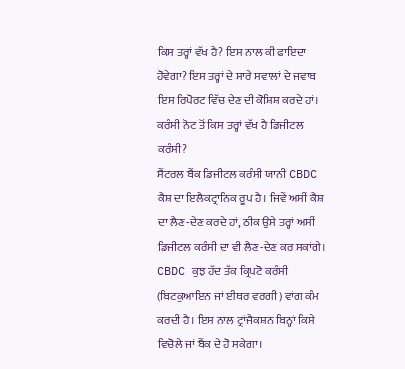ਕਿਸ ਤਰ੍ਹਾਂ ਵੱਖ ਹੈ? ਇਸ ਨਾਲ ਕੀ ਫਾਇਦਾ ਹੋਵੇਗਾ? ਇਸ ਤਰ੍ਹਾਂ ਦੇ ਸਾਰੇ ਸਵਾਲਾਂ ਦੇ ਜਵਾਬ ਇਸ ਰਿਪੋਰਟ ਵਿੱਚ ਦੇਣ ਦੀ ਕੋਸ਼ਿਸ਼ ਕਰਦੇ ਹਾਂ।
ਕਰੰਸੀ ਨੋਟ ਤੋਂ ਕਿਸ ਤਰ੍ਹਾਂ ਵੱਖ ਹੈ ਡਿਜੀਟਲ ਕਰੰਸੀ?
ਸੈਂਟਰਲ ਬੈਂਕ ਡਿਜੀਟਲ ਕਰੰਸੀ ਯਾਨੀ CBDC ਕੈਸ਼ ਦਾ ਇਲੈਕਟ੍ਰਾਨਿਕ ਰੂਪ ਹੈ। ਜਿਵੇਂ ਅਸੀਂ ਕੈਸ਼ ਦਾ ਲੈਣ-ਦੇਣ ਕਰਦੇ ਹਾਂ, ਠੀਕ ਉਸੇ ਤਰ੍ਹਾਂ ਅਸੀਂ ਡਿਜੀਟਲ ਕਰੰਸੀ ਦਾ ਵੀ ਲੈਣ-ਦੇਣ ਕਰ ਸਕਾਂਗੇ। CBDC ਕੁਝ ਹੱਦ ਤੱਕ ਕ੍ਰਿਪਟੋ ਕਰੰਸੀ (ਬਿਟਕੁਆਇਨ ਜਾਂ ਈਥਰ ਵਰਗੀ) ਵਾਂਗ ਕੰਮ ਕਰਦੀ ਹੈ। ਇਸ ਨਾਲ ਟ੍ਰਾਂਜੈਕਸ਼ਨ ਬਿਨ੍ਹਾਂ ਕਿਸੇ ਵਿਚੋਲੇ ਜਾਂ ਬੈਂਕ ਦੇ ਹੋ ਸਕੇਗਾ।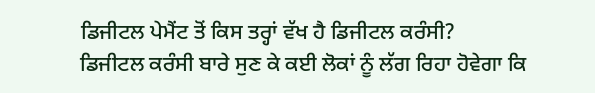ਡਿਜੀਟਲ ਪੇਮੈਂਟ ਤੋਂ ਕਿਸ ਤਰ੍ਹਾਂ ਵੱਖ ਹੈ ਡਿਜੀਟਲ ਕਰੰਸੀ?
ਡਿਜੀਟਲ ਕਰੰਸੀ ਬਾਰੇ ਸੁਣ ਕੇ ਕਈ ਲੋਕਾਂ ਨੂੰ ਲੱਗ ਰਿਹਾ ਹੋਵੇਗਾ ਕਿ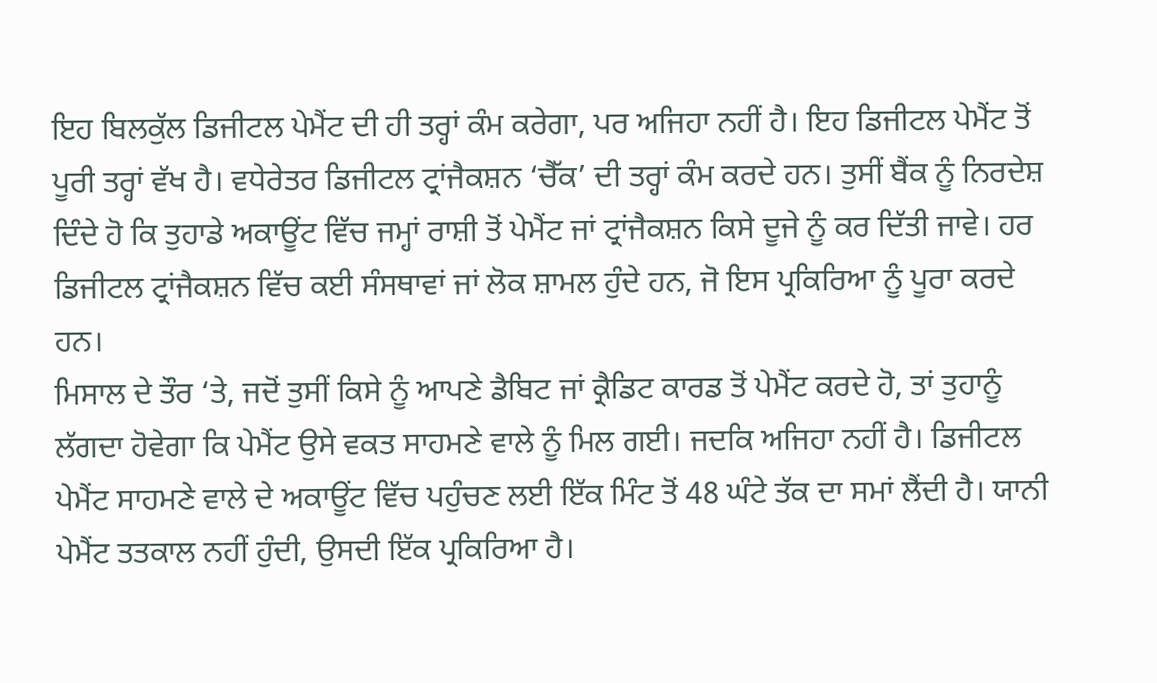ਇਹ ਬਿਲਕੁੱਲ ਡਿਜੀਟਲ ਪੇਮੈਂਟ ਦੀ ਹੀ ਤਰ੍ਹਾਂ ਕੰਮ ਕਰੇਗਾ, ਪਰ ਅਜਿਹਾ ਨਹੀਂ ਹੈ। ਇਹ ਡਿਜੀਟਲ ਪੇਮੈਂਟ ਤੋਂ ਪੂਰੀ ਤਰ੍ਹਾਂ ਵੱਖ ਹੈ। ਵਧੇਰੇਤਰ ਡਿਜੀਟਲ ਟ੍ਰਾਂਜੈਕਸ਼ਨ ‘ਚੈੱਕ’ ਦੀ ਤਰ੍ਹਾਂ ਕੰਮ ਕਰਦੇ ਹਨ। ਤੁਸੀਂ ਬੈਂਕ ਨੂੰ ਨਿਰਦੇਸ਼ ਦਿੰਦੇ ਹੋ ਕਿ ਤੁਹਾਡੇ ਅਕਾਊਂਟ ਵਿੱਚ ਜਮ੍ਹਾਂ ਰਾਸ਼ੀ ਤੋਂ ਪੇਮੈਂਟ ਜਾਂ ਟ੍ਰਾਂਜੈਕਸ਼ਨ ਕਿਸੇ ਦੂਜੇ ਨੂੰ ਕਰ ਦਿੱਤੀ ਜਾਵੇ। ਹਰ ਡਿਜੀਟਲ ਟ੍ਰਾਂਜੈਕਸ਼ਨ ਵਿੱਚ ਕਈ ਸੰਸਥਾਵਾਂ ਜਾਂ ਲੋਕ ਸ਼ਾਮਲ ਹੁੰਦੇ ਹਨ, ਜੋ ਇਸ ਪ੍ਰਕਿਰਿਆ ਨੂੰ ਪੂਰਾ ਕਰਦੇ ਹਨ।
ਮਿਸਾਲ ਦੇ ਤੌਰ ‘ਤੇ, ਜਦੋਂ ਤੁਸੀਂ ਕਿਸੇ ਨੂੰ ਆਪਣੇ ਡੈਬਿਟ ਜਾਂ ਕ੍ਰੈਡਿਟ ਕਾਰਡ ਤੋਂ ਪੇਮੈਂਟ ਕਰਦੇ ਹੋ, ਤਾਂ ਤੁਹਾਨੂੰ ਲੱਗਦਾ ਹੋਵੇਗਾ ਕਿ ਪੇਮੈਂਟ ਉਸੇ ਵਕਤ ਸਾਹਮਣੇ ਵਾਲੇ ਨੂੰ ਮਿਲ ਗਈ। ਜਦਕਿ ਅਜਿਹਾ ਨਹੀਂ ਹੈ। ਡਿਜੀਟਲ ਪੇਮੈਂਟ ਸਾਹਮਣੇ ਵਾਲੇ ਦੇ ਅਕਾਊਂਟ ਵਿੱਚ ਪਹੁੰਚਣ ਲਈ ਇੱਕ ਮਿੰਟ ਤੋਂ 48 ਘੰਟੇ ਤੱਕ ਦਾ ਸਮਾਂ ਲੈਂਦੀ ਹੈ। ਯਾਨੀ ਪੇਮੈਂਟ ਤਤਕਾਲ ਨਹੀਂ ਹੁੰਦੀ, ਉਸਦੀ ਇੱਕ ਪ੍ਰਕਿਰਿਆ ਹੈ।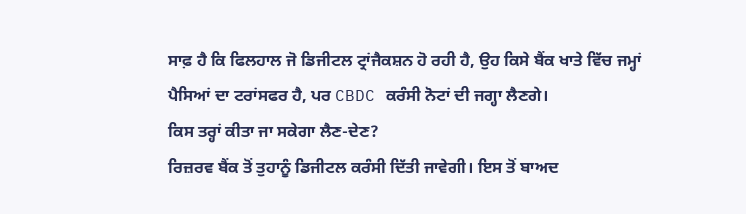ਸਾਫ਼ ਹੈ ਕਿ ਫਿਲਹਾਲ ਜੋ ਡਿਜੀਟਲ ਟ੍ਰਾਂਜੈਕਸ਼ਨ ਹੋ ਰਹੀ ਹੈ, ਉਹ ਕਿਸੇ ਬੈਂਕ ਖਾਤੇ ਵਿੱਚ ਜਮ੍ਹਾਂ ਪੈਸਿਆਂ ਦਾ ਟਰਾਂਸਫਰ ਹੈ, ਪਰ CBDC ਕਰੰਸੀ ਨੋਟਾਂ ਦੀ ਜਗ੍ਹਾ ਲੈਣਗੇ।
ਕਿਸ ਤਰ੍ਹਾਂ ਕੀਤਾ ਜਾ ਸਕੇਗਾ ਲੈਣ-ਦੇਣ?
ਰਿਜ਼ਰਵ ਬੈਂਕ ਤੋਂ ਤੁਹਾਨੂੰ ਡਿਜੀਟਲ ਕਰੰਸੀ ਦਿੱਤੀ ਜਾਵੇਗੀ। ਇਸ ਤੋਂ ਬਾਅਦ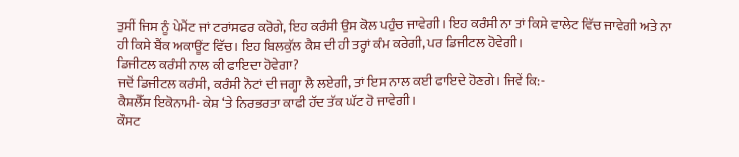ਤੁਸੀਂ ਜਿਸ ਨੂੰ ਪੇਮੈਂਟ ਜਾਂ ਟਰਾਂਸਫਰ ਕਰੋਗੇ, ਇਹ ਕਰੰਸੀ ਉਸ ਕੋਲ ਪਹੁੰਚ ਜਾਵੇਗੀ। ਇਹ ਕਰੰਸੀ ਨਾ ਤਾਂ ਕਿਸੇ ਵਾਲੇਟ ਵਿੱਚ ਜਾਵੇਗੀ ਅਤੇ ਨਾ ਹੀ ਕਿਸੇ ਬੈਂਕ ਅਕਾਊਂਟ ਵਿੱਚ। ਇਹ ਬਿਲਕੁੱਲ ਕੈਸ਼ ਦੀ ਹੀ ਤਰ੍ਹਾਂ ਕੰਮ ਕਰੇਗੀ, ਪਰ ਡਿਜੀਟਲ ਹੋਵੇਗੀ।
ਡਿਜੀਟਲ ਕਰੰਸੀ ਨਾਲ ਕੀ ਫਾਇਦਾ ਹੋਵੇਗਾ?
ਜਦੋਂ ਡਿਜੀਟਲ ਕਰੰਸੀ, ਕਰੰਸੀ ਨੋਟਾਂ ਦੀ ਜਗ੍ਹਾ ਲੈ ਲਏਗੀ, ਤਾਂ ਇਸ ਨਾਲ ਕਈ ਫਾਇਦੇ ਹੋਣਗੇ। ਜਿਵੇਂ ਕਿ:-
ਕੈਸ਼ਲੈੱਸ ਇਕੋਨਾਮੀ- ਕੇਸ਼ ‘ਤੇ ਨਿਰਭਰਤਾ ਕਾਫੀ ਹੱਦ ਤੱਕ ਘੱਟ ਹੋ ਜਾਵੇਗੀ।
ਕੌਸਟ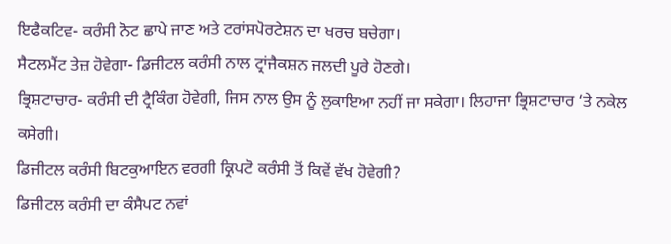ਇਫੈਕਟਿਵ- ਕਰੰਸੀ ਨੋਟ ਛਾਪੇ ਜਾਣ ਅਤੇ ਟਰਾਂਸਪੋਰਟੇਸ਼ਨ ਦਾ ਖਰਚ ਬਚੇਗਾ।
ਸੈਟਲਮੈਂਟ ਤੇਜ਼ ਹੋਵੇਗਾ- ਡਿਜੀਟਲ ਕਰੰਸੀ ਨਾਲ ਟ੍ਰਾਂਜੈਕਸ਼ਨ ਜਲਦੀ ਪੂਰੇ ਹੋਣਗੇ।
ਭ੍ਰਿਸ਼ਟਾਚਾਰ- ਕਰੰਸੀ ਦੀ ਟ੍ਰੈਕਿੰਗ ਹੋਵੇਗੀ, ਜਿਸ ਨਾਲ ਉਸ ਨੂੰ ਲੁਕਾਇਆ ਨਹੀਂ ਜਾ ਸਕੇਗਾ। ਲਿਹਾਜਾ ਭ੍ਰਿਸ਼ਟਾਚਾਰ ‘ਤੇ ਨਕੇਲ ਕਸੇਗੀ।
ਡਿਜੀਟਲ ਕਰੰਸੀ ਬਿਟਕੁਆਇਨ ਵਰਗੀ ਕ੍ਰਿਪਟੋ ਕਰੰਸੀ ਤੋਂ ਕਿਵੇਂ ਵੱਖ ਹੋਵੇਗੀ?
ਡਿਜੀਟਲ ਕਰੰਸੀ ਦਾ ਕੰਸੈਪਟ ਨਵਾਂ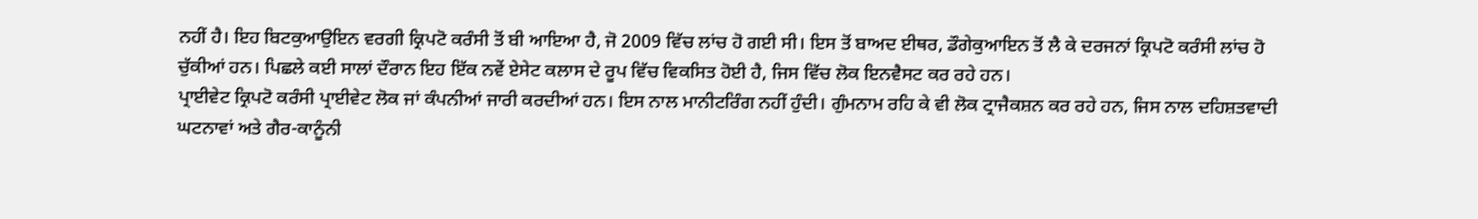ਨਹੀਂ ਹੈ। ਇਹ ਬਿਟਕੁਆਉਇਨ ਵਰਗੀ ਕ੍ਰਿਪਟੋ ਕਰੰਸੀ ਤੋਂ ਬੀ ਆਇਆ ਹੈ, ਜੋ 2009 ਵਿੱਚ ਲਾਂਚ ਹੋ ਗਈ ਸੀ। ਇਸ ਤੋਂ ਬਾਅਦ ਈਥਰ, ਡੌਗੇਕੁਆਇਨ ਤੋਂ ਲੈ ਕੇ ਦਰਜਨਾਂ ਕ੍ਰਿਪਟੋ ਕਰੰਸੀ ਲਾਂਚ ਹੋ ਚੁੱਕੀਆਂ ਹਨ। ਪਿਛਲੇ ਕਈ ਸਾਲਾਂ ਦੌਰਾਨ ਇਹ ਇੱਕ ਨਵੇਂ ਏਸੇਟ ਕਲਾਸ ਦੇ ਰੂਪ ਵਿੱਚ ਵਿਕਸਿਤ ਹੋਈ ਹੈ, ਜਿਸ ਵਿੱਚ ਲੋਕ ਇਨਵੈਸਟ ਕਰ ਰਹੇ ਹਨ।
ਪ੍ਰਾਈਵੇਟ ਕ੍ਰਿਪਟੋ ਕਰੰਸੀ ਪ੍ਰਾਈਵੇਟ ਲੋਕ ਜਾਂ ਕੰਪਨੀਆਂ ਜਾਰੀ ਕਰਦੀਆਂ ਹਨ। ਇਸ ਨਾਲ ਮਾਨੀਟਰਿੰਗ ਨਹੀਂ ਹੁੰਦੀ। ਗੁੰਮਨਾਮ ਰਹਿ ਕੇ ਵੀ ਲੋਕ ਟ੍ਰਾਜੈਕਸ਼ਨ ਕਰ ਰਹੇ ਹਨ, ਜਿਸ ਨਾਲ ਦਹਿਸ਼ਤਵਾਦੀ ਘਟਨਾਵਾਂ ਅਤੇ ਗੈਰ-ਕਾਨੂੰਨੀ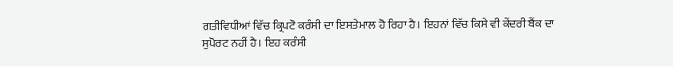ਗਤੀਵਿਧੀਆਂ ਵਿੱਚ ਕ੍ਰਿਪਟੋ ਕਰੰਸੀ ਦਾ ਇਸਤੇਮਾਲ ਹੋ ਰਿਹਾ ਹੈ। ਇਹਨਾਂ ਵਿੱਚ ਕਿਸੇ ਵੀ ਕੇਂਦਰੀ ਬੈਂਕ ਦਾ ਸੁਪੋਰਟ ਨਹੀਂ ਹੈ। ਇਹ ਕਰੰਸੀ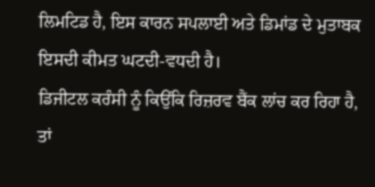ਲਿਮਟਿਡ ਹੈ, ਇਸ ਕਾਰਨ ਸਪਲਾਈ ਅਤੇ ਡਿਮਾਂਡ ਦੇ ਮੁਤਾਬਕ ਇਸਦੀ ਕੀਮਤ ਘਟਦੀ-ਵਧਦੀ ਹੈ।
ਡਿਜੀਟਲ ਕਰੰਸੀ ਨੂੰ ਕਿਉਂਕਿ ਰਿਜ਼ਰਵ ਬੈਂਕ ਲਾਂਚ ਕਰ ਰਿਹਾ ਹੈ, ਤਾਂ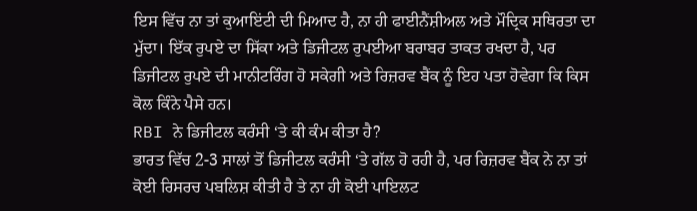ਇਸ ਵਿੱਚ ਨਾ ਤਾਂ ਕੁਆਇਂਟੀ ਦੀ ਮਿਆਦ ਹੈ, ਨਾ ਹੀ ਫਾਈਨੈਂਸ਼ੀਅਲ ਅਤੇ ਮੌਦ੍ਰਿਕ ਸਥਿਰਤਾ ਦਾ ਮੁੱਦਾ। ਇੱਕ ਰੁਪਏ ਦਾ ਸਿੱਕਾ ਅਤੇ ਡਿਜੀਟਲ ਰੁਪਈਆ ਬਰਾਬਰ ਤਾਕਤ ਰਖਦਾ ਹੈ, ਪਰ ਡਿਜੀਟਲ ਰੁਪਏ ਦੀ ਮਾਨੀਟਰਿੰਗ ਹੋ ਸਕੇਗੀ ਅਤੇ ਰਿਜ਼ਰਵ ਬੈਂਕ ਨੂੰ ਇਹ ਪਤਾ ਹੋਵੇਗਾ ਕਿ ਕਿਸ ਕੋਲ ਕਿੰਨੇ ਪੈਸੇ ਹਨ।
RBI ਨੇ ਡਿਜੀਟਲ ਕਰੰਸੀ ‘ਤੇ ਕੀ ਕੰਮ ਕੀਤਾ ਹੈ?
ਭਾਰਤ ਵਿੱਚ 2-3 ਸਾਲਾਂ ਤੋਂ ਡਿਜੀਟਲ ਕਰੰਸੀ ‘ਤੇ ਗੱਲ ਹੋ ਰਹੀ ਹੈ, ਪਰ ਰਿਜ਼ਰਵ ਬੈਂਕ ਨੇ ਨਾ ਤਾਂ ਕੋਈ ਰਿਸਰਚ ਪਬਲਿਸ਼ ਕੀਤੀ ਹੈ ਤੇ ਨਾ ਹੀ ਕੋਈ ਪਾਇਲਟ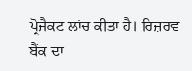ਪ੍ਰੋਜੈਕਟ ਲਾਂਚ ਕੀਤਾ ਹੈ। ਰਿਜ਼ਰਵ ਬੈਂਕ ਦਾ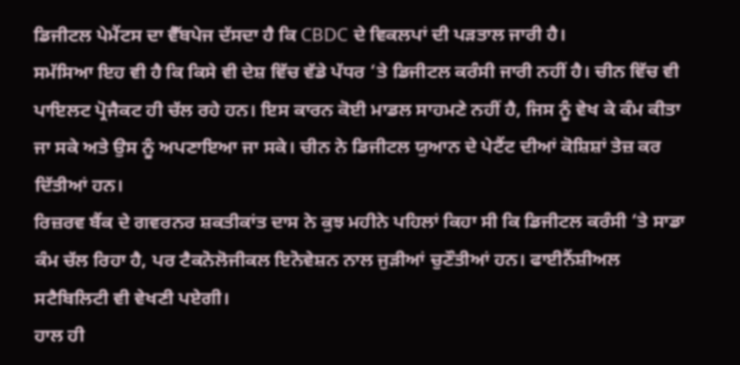ਡਿਜੀਟਲ ਪੇਮੈਂਟਸ ਦਾ ਵੈੱਬਪੇਜ ਦੱਸਦਾ ਹੈ ਕਿ CBDC ਦੇ ਵਿਕਲਪਾਂ ਦੀ ਪੜਤਾਲ ਜਾਰੀ ਹੈ।
ਸਮੱਸਿਆ ਇਹ ਵੀ ਹੈ ਕਿ ਕਿਸੇ ਵੀ ਦੇਸ਼ ਵਿੱਚ ਵੱਡੇ ਪੱਧਰ ‘ਤੇ ਡਿਜੀਟਲ ਕਰੰਸੀ ਜਾਰੀ ਨਹੀਂ ਹੈ। ਚੀਨ ਵਿੱਚ ਵੀ ਪਾਇਲਟ ਪ੍ਰੋਜੈਕਟ ਹੀ ਚੱਲ ਰਹੇ ਹਨ। ਇਸ ਕਾਰਨ ਕੋਈ ਮਾਡਲ ਸਾਹਮਣੇ ਨਹੀਂ ਹੈ, ਜਿਸ ਨੂੰ ਵੇਖ ਕੇ ਕੰਮ ਕੀਤਾ ਜਾ ਸਕੇ ਅਤੇ ਉਸ ਨੂੰ ਅਪਣਾਇਆ ਜਾ ਸਕੇ। ਚੀਨ ਨੇ ਡਿਜੀਟਲ ਯੁਆਨ ਦੇ ਪੇਟੈਂਟ ਦੀਆਂ ਕੋਸ਼ਿਸ਼ਾਂ ਤੇਜ਼ ਕਰ ਦਿੱਤੀਆਂ ਹਨ।
ਰਿਜ਼ਰਵ ਬੈਂਕ ਦੇ ਗਵਰਨਰ ਸ਼ਕਤੀਕਾਂਤ ਦਾਸ ਨੇ ਕੁਝ ਮਹੀਨੇ ਪਹਿਲਾਂ ਕਿਹਾ ਸੀ ਕਿ ਡਿਜੀਟਲ ਕਰੰਸੀ ‘ਤੇ ਸਾਡਾ ਕੰਮ ਚੱਲ ਰਿਹਾ ਹੈ, ਪਰ ਟੈਕਨੋਲੋਜੀਕਲ ਇਨੋਵੇਸ਼ਨ ਨਾਲ ਜੁੜੀਆਂ ਚੁਣੌਤੀਆਂ ਹਨ। ਫਾਈਨੈਂਸ਼ੀਅਲ ਸਟੈਬਿਲਿਟੀ ਵੀ ਵੇਖਣੀ ਪਏਗੀ।
ਹਾਲ ਹੀ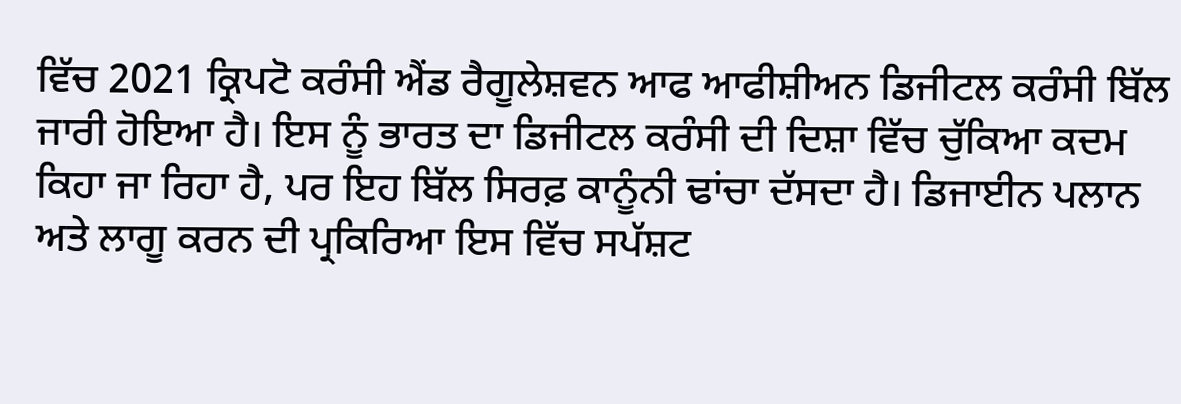ਵਿੱਚ 2021 ਕ੍ਰਿਪਟੋ ਕਰੰਸੀ ਐਂਡ ਰੈਗੂਲੇਸ਼ਵਨ ਆਫ ਆਫੀਸ਼ੀਅਨ ਡਿਜੀਟਲ ਕਰੰਸੀ ਬਿੱਲ ਜਾਰੀ ਹੋਇਆ ਹੈ। ਇਸ ਨੂੰ ਭਾਰਤ ਦਾ ਡਿਜੀਟਲ ਕਰੰਸੀ ਦੀ ਦਿਸ਼ਾ ਵਿੱਚ ਚੁੱਕਿਆ ਕਦਮ ਕਿਹਾ ਜਾ ਰਿਹਾ ਹੈ, ਪਰ ਇਹ ਬਿੱਲ ਸਿਰਫ਼ ਕਾਨੂੰਨੀ ਢਾਂਚਾ ਦੱਸਦਾ ਹੈ। ਡਿਜਾਈਨ ਪਲਾਨ ਅਤੇ ਲਾਗੂ ਕਰਨ ਦੀ ਪ੍ਰਕਿਰਿਆ ਇਸ ਵਿੱਚ ਸਪੱਸ਼ਟ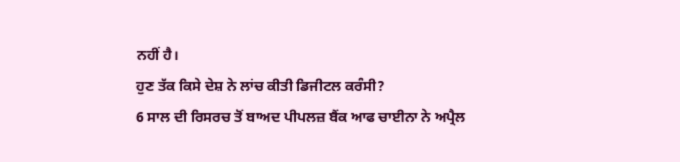ਨਹੀਂ ਹੈ।
ਹੁਣ ਤੱਕ ਕਿਸੇ ਦੇਸ਼ ਨੇ ਲਾਂਚ ਕੀਤੀ ਡਿਜੀਟਲ ਕਰੰਸੀ?
6 ਸਾਲ ਦੀ ਰਿਸਰਚ ਤੋਂ ਬਾਅਦ ਪੀਪਲਜ਼ ਬੈਂਕ ਆਫ ਚਾਈਨਾ ਨੇ ਅਪ੍ਰੈਲ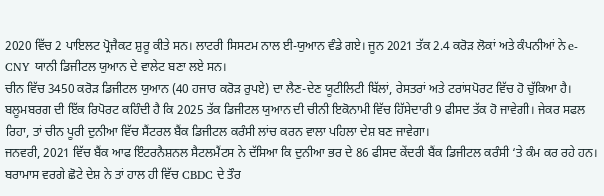2020 ਵਿੱਚ 2 ਪਾਇਲਟ ਪ੍ਰੋਜੈਕਟ ਸ਼ੁਰੂ ਕੀਤੇ ਸਨ। ਲਾਟਰੀ ਸਿਸਟਮ ਨਾਲ ਈ-ਯੁਆਨ ਵੰਡੇ ਗਏ। ਜੂਨ 2021 ਤੱਕ 2.4 ਕਰੋੜ ਲੋਕਾਂ ਅਤੇ ਕੰਪਨੀਆਂ ਨੇ e-CNY ਯਾਨੀ ਡਿਜੀਟਲ ਯੁਆਨ ਦੇ ਵਾਲੇਟ ਬਣਾ ਲਏ ਸਨ।
ਚੀਨ ਵਿੱਚ 3450 ਕਰੋੜ ਡਿਜੀਟਲ ਯੁਆਨ (40 ਹਜਾਰ ਕਰੋੜ ਰੁਪਏ) ਦਾ ਲੈਣ-ਦੇਣ ਯੂਟੀਲਿਟੀ ਬਿੱਲਾਂ, ਰੇਸਤਰਾਂ ਅਤੇ ਟਰਾਂਸਪੋਰਟ ਵਿੱਚ ਹੋ ਚੁੱਕਿਆ ਹੈ। ਬਲੂਮਬਰਗ ਦੀ ਇੱਕ ਰਿਪੋਰਟ ਕਹਿੰਦੀ ਹੈ ਕਿ 2025 ਤੱਕ ਡਿਜੀਟਲ ਯੁਆਨ ਦੀ ਚੀਨੀ ਇਕੋਨਾਮੀ ਵਿੱਚ ਹਿੱਸੇਦਾਰੀ 9 ਫੀਸਦ ਤੱਕ ਹੋ ਜਾਵੇਗੀ। ਜੇਕਰ ਸਫਲ ਰਿਹਾ, ਤਾਂ ਚੀਨ ਪੂਰੀ ਦੁਨੀਆ ਵਿੱਚ ਸੈਂਟਰਲ ਬੈਂਕ ਡਿਜੀਟਲ ਕਰੰਸੀ ਲਾਂਚ ਕਰਨ ਵਾਲਾ ਪਹਿਲਾ ਦੇਸ਼ ਬਣ ਜਾਵੇਗਾ।
ਜਨਵਰੀ, 2021 ਵਿੱਚ ਬੈਂਕ ਆਫ ਇੰਟਰਨੈਸ਼ਨਲ ਸੈਟਲਮੈਂਟਸ ਨੇ ਦੱਸਿਆ ਕਿ ਦੁਨੀਆ ਭਰ ਦੇ 86 ਫੀਸਦ ਕੇਂਦਰੀ ਬੈਂਕ ਡਿਜੀਟਲ ਕਰੰਸੀ ‘ਤੇ ਕੰਮ ਕਰ ਰਹੇ ਹਨ। ਬਰਾਮਾਸ ਵਰਗੇ ਛੋਟੇ ਦੇਸ਼ ਨੇ ਤਾਂ ਹਾਲ ਹੀ ਵਿੱਚ CBDC ਦੇ ਤੌਰ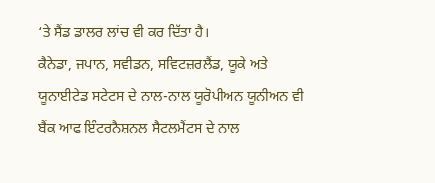‘ਤੇ ਸੈਂਡ ਡਾਲਰ ਲਾਂਚ ਵੀ ਕਰ ਦਿੱਤਾ ਹੈ।
ਕੈਨੇਡਾ, ਜਪਾਨ, ਸਵੀਡਨ, ਸਵਿਟਜ਼ਰਲੈਂਡ, ਯੂਕੇ ਅਤੇ ਯੂਨਾਈਟੇਡ ਸਟੇਟਸ ਦੇ ਨਾਲ-ਨਾਲ ਯੂਰੋਪੀਅਨ ਯੂਨੀਅਨ ਵੀ ਬੈਂਕ ਆਫ ਇੰਟਰਨੈਸ਼ਨਲ ਸੈਟਲਮੈਂਟਸ ਦੇ ਨਾਲ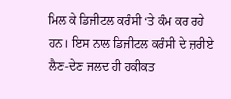ਮਿਲ ਕੇ ਡਿਜੀਟਲ ਕਰੰਸੀ ‘ਤੇ ਕੰਮ ਕਰ ਰਹੇ ਹਨ। ਇਸ ਨਾਲ ਡਿਜੀਟਲ ਕਰੰਸੀ ਦੇ ਜ਼ਰੀਏ ਲੈਣ-ਦੇਣ ਜਲਦ ਹੀ ਹਕੀਕਤ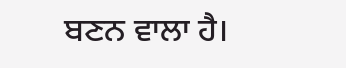ਬਣਨ ਵਾਲਾ ਹੈ।